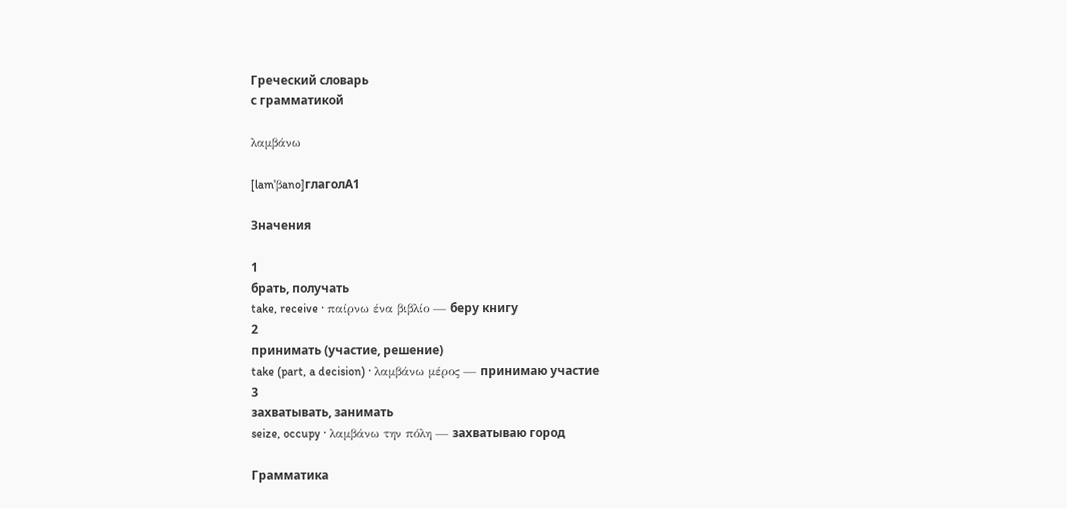Греческий словарь
с грамматикой

λαμβάνω

[lamˈβano]глаголA1

Значения

1
брать, получать
take, receive · παίρνω ένα βιβλίο — беру книгу
2
принимать (участие, решение)
take (part, a decision) · λαμβάνω μέρος — принимаю участие
3
захватывать, занимать
seize, occupy · λαμβάνω την πόλη — захватываю город

Грамматика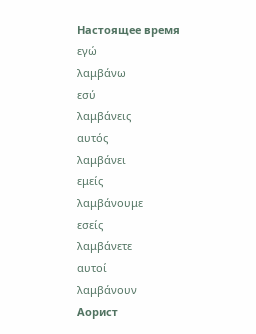Настоящее время
εγώ
λαμβάνω
εσύ
λαμβάνεις
αυτός
λαμβάνει
εμείς
λαμβάνουμε
εσείς
λαμβάνετε
αυτοί
λαμβάνουν
Аорист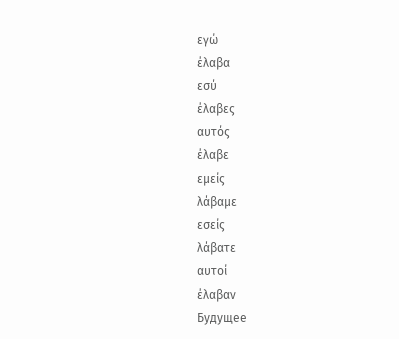εγώ
έλαβα
εσύ
έλαβες
αυτός
έλαβε
εμείς
λάβαμε
εσείς
λάβατε
αυτοί
έλαβαν
Будущее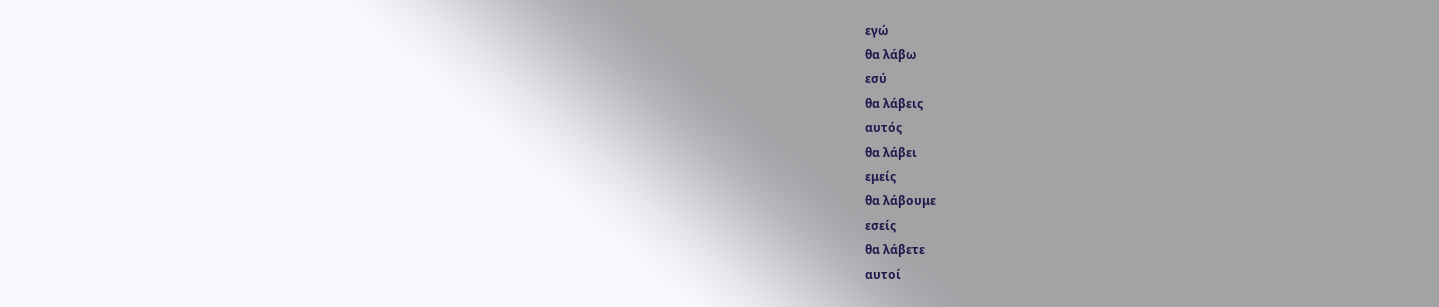εγώ
θα λάβω
εσύ
θα λάβεις
αυτός
θα λάβει
εμείς
θα λάβουμε
εσείς
θα λάβετε
αυτοί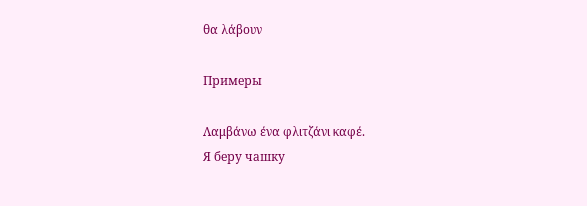θα λάβουν

Примеры

Λαμβάνω ένα φλιτζάνι καφέ.
Я беру чашку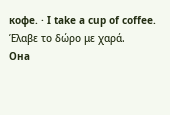кофе. · I take a cup of coffee.
Έλαβε το δώρο με χαρά.
Она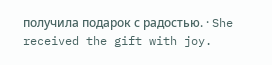получила подарок с радостью. · She received the gift with joy.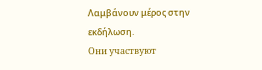Λαμβάνουν μέρος στην εκδήλωση.
Они участвуют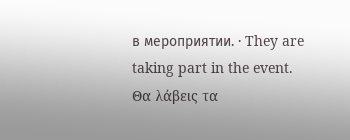в мероприятии. · They are taking part in the event.
Θα λάβεις τα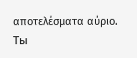αποτελέσματα αύριο.
Ты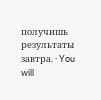получишь результаты завтра. · You will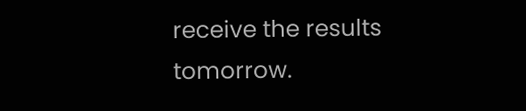receive the results tomorrow.